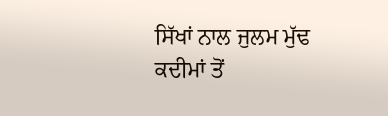ਸਿੱਖਾਂ ਨਾਲ ਜੁਲਮ ਮੁੱਢ ਕਦੀਮਾਂ ਤੋਂ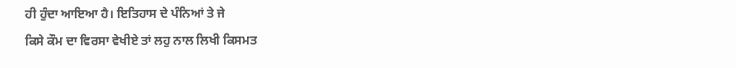ਹੀ ਹੁੰਦਾ ਆਇਆ ਹੈ। ਇਤਿਹਾਸ ਦੇ ਪੰਨਿਆਂ ਤੇ ਜੇ
ਕਿਸੇ ਕੌਮ ਦਾ ਵਿਰਸਾ ਵੇਖੀਏ ਤਾਂ ਲਹੁ ਨਾਲ ਲਿਖੀ ਕਿਸਮਤ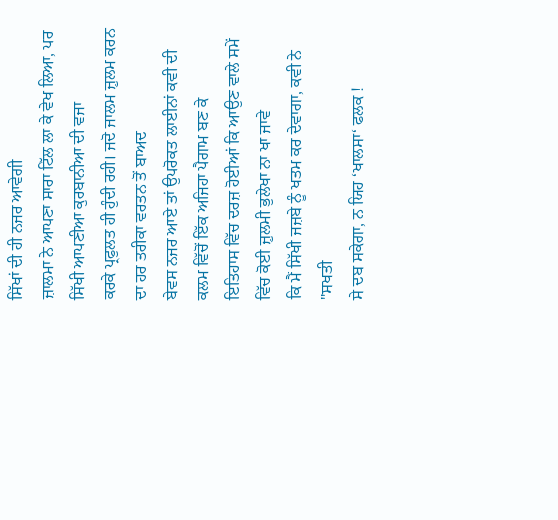ਸਿੱਖਾਂ ਦੀ ਹੀ ਨਜਰ ਆਵੇਗੀ
ਜ਼ਾਲਮਾ ਨੇ ਆਪਣਾ ਸਾਰਾ ਟਿੱਲ ਲਾ ਕੇ ਵੇਖ ਲਿਆ, ਪਰ ਸਿੱਖੀ ਆਪਣੀਆ ਕੁਰਬਾਨੀਆ ਦੀ ਵਜਾ
ਕਰਕੇ ਪ੍ਰਫੁਲਤ ਹੀ ਹੁੰਦੀ ਰਹੀ। ਜਦੋ ਜਾਲਮ ਜ਼ੁਲਮ ਕਰਨ ਦਾ ਹਰ ਤਰੀਕਾ ਵਰਤਨ ਤੋਂ ਬਾਅਦ
ਬੇਵਸ ਨਜਰ ਆਏ ਤਾਂ ਉਪਰੋਕਤ ਲਾਈਨਾਂ ਕਵੀ ਦੀ ਕਲਮ ਵਿੱਚੋਂ ਇੱਕ ਅਜਿਹਾ ਪੈਗਾਮ ਬਣ ਕੇ
ਇਤਿਹਾਸ ਵਿੱਚ ਦਰਜ਼ ਹੋਈਆਂ ਕਿ ਆਉਣ ਵਾਲੇ ਸਮੇਂ ਵਿੱਚ ਕੋਈ ਜ਼ੁਲਮੀ ਭੁਲੇਖਾ ਨਾ ਖਾ ਜਾਵੇ
ਕਿ ਮੈਂ ਸਿੱਖੀ ਜਜ਼ਬੇ ਨੂੰ ਖਤਮ ਕਰ ਦੇਵਾਗਾ, ਕਵੀ ਨੇ "ਸਖਤੀ
ਸੇ ਦਬ ਸਕੇਗਾ, ਨ ਯਿਹ ‘ਖਾਲਸਾ‘ ਫਲਕ !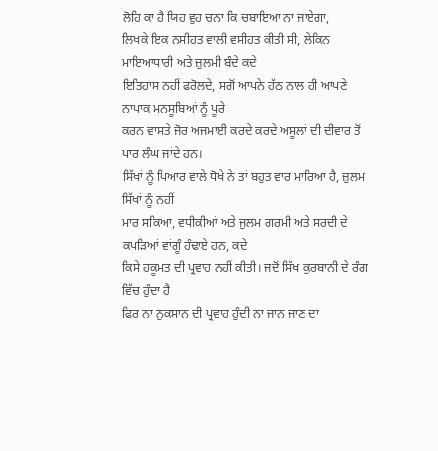ਲੋਹਿ ਕਾ ਹੈ ਯਿਹ ਵੁਹ ਚਨਾ ਕਿ ਚਬਾਇਆ ਨਾ ਜਾਏਗਾ,
ਲਿਖਕੇ ਇਕ ਨਸੀਹਤ ਵਾਲੀ ਵਸੀਹਤ ਕੀਤੀ ਸੀ, ਲੇਕਿਨ ਮਾਇਆਧਾਰੀ ਅਤੇ ਜ਼ੁਲਮੀ ਬੰਦੇ ਕਦੇ
ਇਤਿਹਾਸ ਨਹੀਂ ਫਰੋਲਦੇ, ਸਗੋਂ ਆਪਨੇ ਹੱਠ ਨਾਲ ਹੀ ਆਪਣੇ ਨਾਪਾਕ ਮਨਸੂਬਿਆਂ ਨੂੰ ਪੂਰੇ
ਕਰਨ ਵਾਸਤੇ ਜੋਰ ਅਜਮਾਈ ਕਰਦੇ ਕਰਦੇ ਅਸੂਲਾਂ ਦੀ ਦੀਵਾਰ ਤੋਂ ਪਾਰ ਲੰਘ ਜਾਂਦੇ ਹਨ।
ਸਿੱਖਾਂ ਨੂੰ ਪਿਆਰ ਵਾਲੇ ਧੋਖੇ ਨੇ ਤਾਂ ਬਹੁਤ ਵਾਰ ਮਾਰਿਆ ਹੈ, ਜ਼ੁਲਮ ਸਿੱਖਾਂ ਨੂੰ ਨਹੀਂ
ਮਾਰ ਸਕਿਆ, ਵਧੀਕੀਆਂ ਅਤੇ ਜੁਲਮ ਗਰਮੀ ਅਤੇ ਸਰਦੀ ਦੇ ਕਪੜਿਆਂ ਵਾਂਗੂੰ ਹੰਢਾਏ ਹਨ, ਕਦੇ
ਕਿਸੇ ਹਕੂਮਤ ਦੀ ਪ੍ਰਵਾਹ ਨਹੀਂ ਕੀਤੀ। ਜਦੋਂ ਸਿੱਖ ਕੁਰਬਾਨੀ ਦੇ ਰੰਗ ਵਿੱਚ ਹੁੰਦਾ ਹੈ
ਫਿਰ ਨਾ ਨੁਕਸਾਨ ਦੀ ਪ੍ਰਵਾਹ ਹੁੰਦੀ ਨਾ ਜਾਨ ਜਾਣ ਦਾ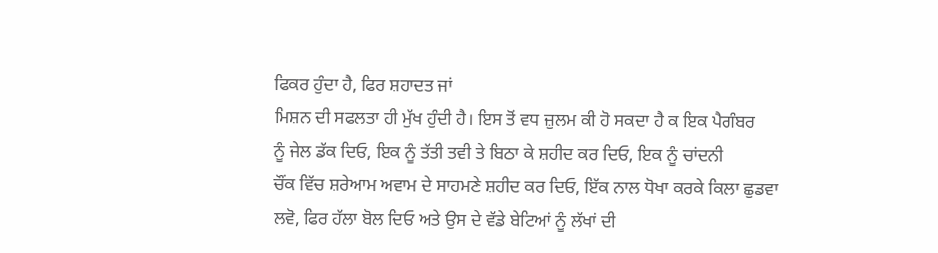ਫਿਕਰ ਹੁੰਦਾ ਹੈ, ਫਿਰ ਸ਼ਹਾਦਤ ਜਾਂ
ਮਿਸ਼ਨ ਦੀ ਸਫਲਤਾ ਹੀ ਮੁੱਖ ਹੁੰਦੀ ਹੈ। ਇਸ ਤੋਂ ਵਧ ਜ਼ੁਲਮ ਕੀ ਹੋ ਸਕਦਾ ਹੈ ਕ ਇਕ ਪੈਗੰਬਰ
ਨੂੰ ਜੇਲ ਡੱਕ ਦਿਓ, ਇਕ ਨੂੰ ਤੱਤੀ ਤਵੀ ਤੇ ਬਿਠਾ ਕੇ ਸ਼ਹੀਦ ਕਰ ਦਿਓ, ਇਕ ਨੂੰ ਚਾਂਦਨੀ
ਚੌਂਕ ਵਿੱਚ ਸ਼ਰੇਆਮ ਅਵਾਮ ਦੇ ਸਾਹਮਣੇ ਸ਼ਹੀਦ ਕਰ ਦਿਓ, ਇੱਕ ਨਾਲ ਧੋਖਾ ਕਰਕੇ ਕਿਲਾ ਛੁਡਵਾ
ਲਵੋ, ਫਿਰ ਹੱਲਾ ਬੋਲ ਦਿਓ ਅਤੇ ਉਸ ਦੇ ਵੱਡੇ ਬੇਟਿਆਂ ਨੂੰ ਲੱਖਾਂ ਦੀ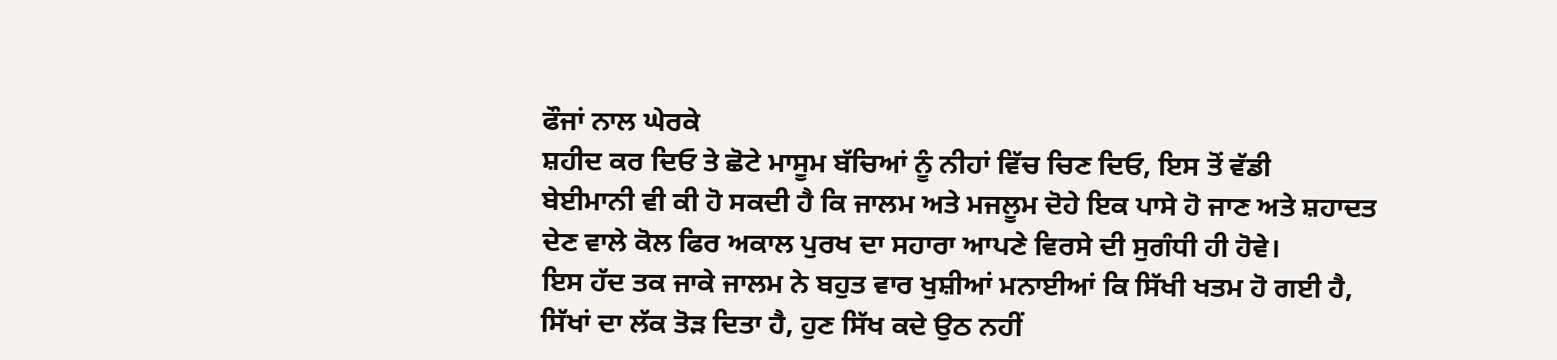ਫੌਜਾਂ ਨਾਲ ਘੇਰਕੇ
ਸ਼ਹੀਦ ਕਰ ਦਿਓ ਤੇ ਛੋਟੇ ਮਾਸੂਮ ਬੱਚਿਆਂ ਨੂੰ ਨੀਹਾਂ ਵਿੱਚ ਚਿਣ ਦਿਓ, ਇਸ ਤੋਂ ਵੱਡੀ
ਬੇਈਮਾਨੀ ਵੀ ਕੀ ਹੋ ਸਕਦੀ ਹੈ ਕਿ ਜਾਲਮ ਅਤੇ ਮਜਲੂਮ ਦੋਹੇ ਇਕ ਪਾਸੇ ਹੋ ਜਾਣ ਅਤੇ ਸ਼ਹਾਦਤ
ਦੇਣ ਵਾਲੇ ਕੋਲ ਫਿਰ ਅਕਾਲ ਪੁਰਖ ਦਾ ਸਹਾਰਾ ਆਪਣੇ ਵਿਰਸੇ ਦੀ ਸੁਗੰਧੀ ਹੀ ਹੋਵੇ।
ਇਸ ਹੱਦ ਤਕ ਜਾਕੇ ਜਾਲਮ ਨੇ ਬਹੁਤ ਵਾਰ ਖੁਸ਼ੀਆਂ ਮਨਾਈਆਂ ਕਿ ਸਿੱਖੀ ਖਤਮ ਹੋ ਗਈ ਹੈ,
ਸਿੱਖਾਂ ਦਾ ਲੱਕ ਤੋੜ ਦਿਤਾ ਹੈ, ਹੁਣ ਸਿੱਖ ਕਦੇ ਉਠ ਨਹੀਂ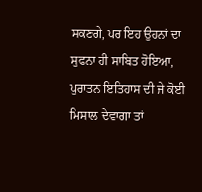ਸਕਣਗੇ, ਪਰ ਇਹ ਉਹਨਾਂ ਦਾ
ਸੁਫਨਾ ਹੀ ਸਾਬਿਤ ਹੋਇਆ, ਪੁਰਾਤਨ ਇਤਿਹਾਸ ਦੀ ਜੇ ਕੋਈ ਮਿਸਾਲ ਦੇਵਾਗਾ ਤਾਂ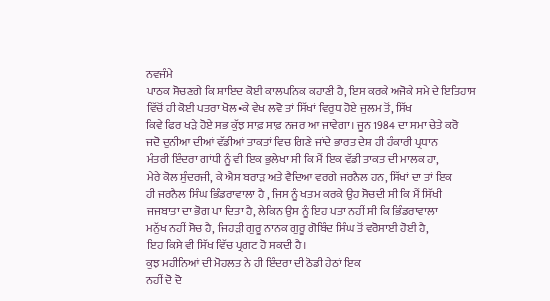ਨਵਜੰਮੇ
ਪਾਠਕ ਸੋਚਣਗੇ ਕਿ ਸ਼ਾਇਦ ਕੋਈ ਕਾਲਪਨਿਕ ਕਹਾਣੀ ਹੈ, ਇਸ ਕਰਕੇ ਅਜੋਕੇ ਸਮੇ ਦੇ ਇਤਿਹਾਸ
ਵਿੱਚੋਂ ਹੀ ਕੋਈ ਪਤਰਾ ਖੋਲ•ਕੇ ਵੇਖ ਲਵੋ ਤਾਂ ਸਿੱਖਾਂ ਵਿਰੁਧ ਹੋਏ ਜੁਲਮ ਤੋਂ, ਸਿੱਖ
ਕਿਵੇ ਫਿਰ ਖੜੇ ਹੋਏ ਸਭ ਕੁੱਝ ਸਾਫ਼ ਸਾਫ਼ ਨਜਰ ਆ ਜਾਵੇਗਾ। ਜੂਨ 1984 ਦਾ ਸਮਾ ਚੇਤੇ ਕਰੋ
ਜਦੋ ਦੁਨੀਆ ਦੀਆਂ ਵੱਡੀਆਂ ਤਾਕਤਾਂ ਵਿਚ ਗਿਣੇ ਜਾਂਦੇ ਭਾਰਤ ਦੇਸ਼ ਹੀ ਹੰਕਾਰੀ ਪ੍ਰਧਾਨ
ਮੰਤਰੀ ਇੰਦਰਾ ਗਾਂਧੀ ਨੂੰ ਵੀ ਇਕ ਭੁਲੇਖਾ ਸੀ ਕਿ ਮੈਂ ਇਕ ਵੱਡੀ ਤਾਕਤ ਦੀ ਮਾਲਕ ਹਾ,
ਮੇਰੇ ਕੋਲ ਸੁੰਦਰਜੀ, ਕੇ ਐਸ ਬਰਾੜ ਅਤੇ ਵੈਦਿਆ ਵਰਗੇ ਜਰਨੈਲ ਹਨ, ਸਿੱਖਾਂ ਦਾ ਤਾਂ ਇਕ
ਹੀ ਜਰਨੈਲ ਸਿੰਘ ਭਿੰਡਰਾਵਾਲਾ ਹੈ , ਜਿਸ ਨੂੰ ਖਤਮ ਕਰਕੇ ਉਹ ਸੋਚਦੀ ਸੀ ਕਿ ਮੈਂ ਸਿੱਖੀ
ਜਜਬਾਤਾ ਦਾ ਭੋਗ ਪਾ ਦਿਤਾ ਹੈ, ਲੇਕਿਨ ਉਸ ਨੂੰ ਇਹ ਪਤਾ ਨਹੀਂ ਸੀ ਕਿ ਭਿੰਡਰਾਵਾਲਾ
ਮਨੁੱਖ ਨਹੀਂ ਸੋਚ ਹੈ, ਜਿਹੜੀ ਗੁਰੂ ਨਾਨਕ ਗੁਰੂ ਗੋਬਿੰਦ ਸਿੰਘ ਤੋਂ ਵਰੋਸਾਈ ਹੋਈ ਹੈ,
ਇਹ ਕਿਸੇ ਵੀ ਸਿੱਖ ਵਿੱਚ ਪ੍ਰਗਟ ਹੋ ਸਕਦੀ ਹੈ।
ਕੁਝ ਮਹੀਨਿਆਂ ਦੀ ਮੋਹਲਤ ਨੇ ਹੀ ਇੰਦਰਾ ਦੀ ਠੋਡੀ ਹੇਠਾਂ ਇਕ
ਨਹੀਂ ਦੋ ਦੋ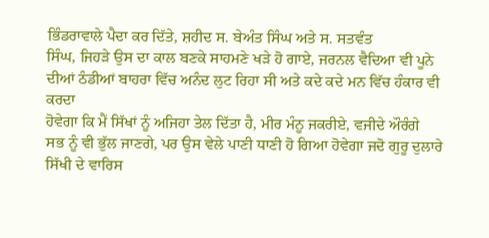ਭਿੰਡਰਾਵਾਲੇ ਪੈਦਾ ਕਰ ਦਿੱਤੇ, ਸ਼ਹੀਦ ਸ. ਬੇਅੰਤ ਸਿੰਘ ਅਤੇ ਸ. ਸਤਵੰਤ
ਸਿੰਘ, ਜਿਹੜੇ ਉਸ ਦਾ ਕਾਲ ਬਣਕੇ ਸਾਹਮਣੇ ਖੜੇ ਹੋ ਗਾਏ, ਜਰਨਲ ਵੈਦਿਆ ਵੀ ਪੂਨੇ
ਦੀਆਂ ਠੰਡੀਆਂ ਬਾਹਰਾ ਵਿੱਚ ਅਨੰਦ ਲੁਟ ਰਿਹਾ ਸੀ ਅਤੇ ਕਦੇ ਕਦੇ ਮਨ ਵਿੱਚ ਹੰਕਾਰ ਵੀ ਕਰਦਾ
ਹੋਵੇਗਾ ਕਿ ਮੈਂ ਸਿੱਖਾਂ ਨੂੰ ਅਜਿਹਾ ਤੇਲ ਦਿੱਤਾ ਹੈ, ਮੀਰ ਮੰਨੂ ਜਕਰੀਏ, ਵਜੀਦੇ ਔਰੰਗੇ
ਸਭ ਨੂੰ ਵੀ ਭੁੱਲ ਜਾਣਗੇ, ਪਰ ਉਸ ਵੇਲੇ ਪਾਣੀ ਧਾਣੀ ਹੋ ਗਿਆ ਹੋਵੇਗਾ ਜਦੋ ਗੁਰੂ ਦੁਲਾਰੇ
ਸਿੱਖੀ ਦੇ ਵਾਰਿਸ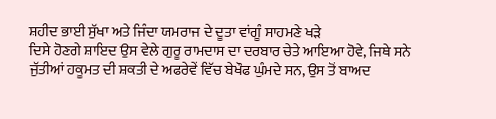ਸ਼ਹੀਦ ਭਾਈ ਸੁੱਖਾ ਅਤੇ ਜਿੰਦਾ ਯਮਰਾਜ ਦੇ ਦੂਤਾ ਵਾਂਗੂੰ ਸਾਹਮਣੇ ਖੜੇ
ਦਿਸੇ ਹੋਣਗੇ ਸ਼ਾਇਦ ਉਸ ਵੇਲੇ ਗੁਰੂ ਰਾਮਦਾਸ ਦਾ ਦਰਬਾਰ ਚੇਤੇ ਆਇਆ ਹੋਵੇ, ਜਿਥੇ ਸਨੇ
ਜੁੱਤੀਆਂ ਹਕੂਮਤ ਦੀ ਸ਼ਕਤੀ ਦੇ ਅਫਰੇਵੇਂ ਵਿੱਚ ਬੇਖੌਫ ਘੁੰਮਦੇ ਸਨ, ਉਸ ਤੋਂ ਬਾਅਦ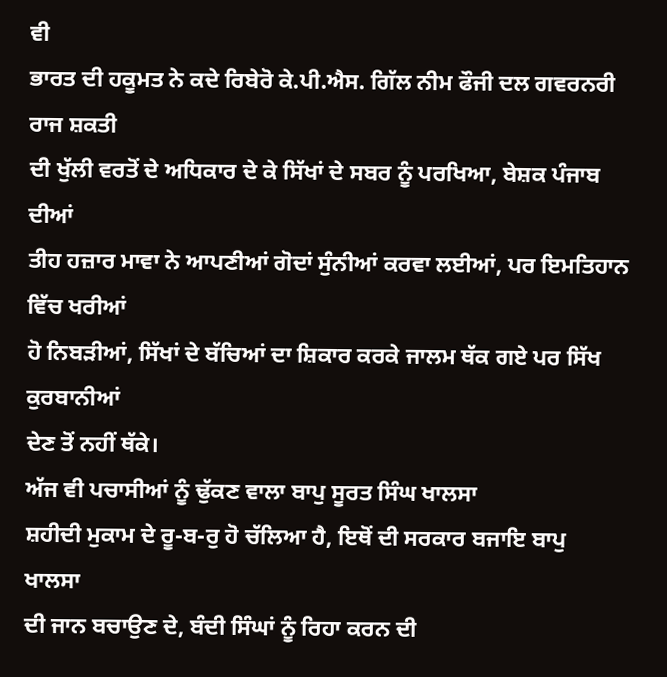ਵੀ
ਭਾਰਤ ਦੀ ਹਕੂਮਤ ਨੇ ਕਦੇ ਰਿਬੇਰੋ ਕੇ.ਪੀ.ਐਸ. ਗਿੱਲ ਨੀਮ ਫੌਜੀ ਦਲ ਗਵਰਨਰੀ ਰਾਜ ਸ਼ਕਤੀ
ਦੀ ਖੁੱਲੀ ਵਰਤੋਂ ਦੇ ਅਧਿਕਾਰ ਦੇ ਕੇ ਸਿੱਖਾਂ ਦੇ ਸਬਰ ਨੂੰ ਪਰਖਿਆ, ਬੇਸ਼ਕ ਪੰਜਾਬ ਦੀਆਂ
ਤੀਹ ਹਜ਼ਾਰ ਮਾਵਾ ਨੇ ਆਪਣੀਆਂ ਗੋਦਾਂ ਸੁੰਨੀਆਂ ਕਰਵਾ ਲਈਆਂ, ਪਰ ਇਮਤਿਹਾਨ ਵਿੱਚ ਖਰੀਆਂ
ਹੋ ਨਿਬੜੀਆਂ, ਸਿੱਖਾਂ ਦੇ ਬੱਚਿਆਂ ਦਾ ਸ਼ਿਕਾਰ ਕਰਕੇ ਜਾਲਮ ਥੱਕ ਗਏ ਪਰ ਸਿੱਖ ਕੁਰਬਾਨੀਆਂ
ਦੇਣ ਤੋਂ ਨਹੀਂ ਥੱਕੇ।
ਅੱਜ ਵੀ ਪਚਾਸੀਆਂ ਨੂੰ ਢੁੱਕਣ ਵਾਲਾ ਬਾਪੁ ਸੂਰਤ ਸਿੰਘ ਖਾਲਸਾ
ਸ਼ਹੀਦੀ ਮੁਕਾਮ ਦੇ ਰੂ-ਬ-ਰੁ ਹੋ ਚੱਲਿਆ ਹੈ, ਇਥੋਂ ਦੀ ਸਰਕਾਰ ਬਜਾਇ ਬਾਪੁ ਖਾਲਸਾ
ਦੀ ਜਾਨ ਬਚਾਉਣ ਦੇ, ਬੰਦੀ ਸਿੰਘਾਂ ਨੂੰ ਰਿਹਾ ਕਰਨ ਦੀ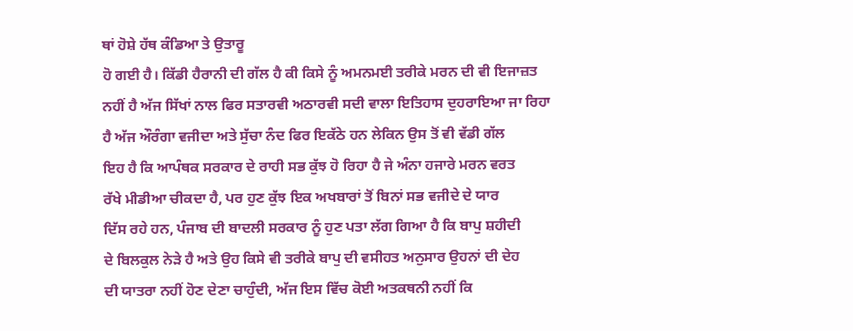ਥਾਂ ਹੋਸ਼ੇ ਹੱਥ ਕੰਡਿਆ ਤੇ ਉਤਾਰੂ
ਹੋ ਗਈ ਹੈ। ਕਿੱਡੀ ਹੈਰਾਨੀ ਦੀ ਗੱਲ ਹੈ ਕੀ ਕਿਸੇ ਨੂੰ ਅਮਨਮਈ ਤਰੀਕੇ ਮਰਨ ਦੀ ਵੀ ਇਜਾਜ਼ਤ
ਨਹੀਂ ਹੈ ਅੱਜ ਸਿੱਖਾਂ ਨਾਲ ਫਿਰ ਸਤਾਰਵੀ ਅਠਾਰਵੀ ਸਦੀ ਵਾਲਾ ਇਤਿਹਾਸ ਦੁਹਰਾਇਆ ਜਾ ਰਿਹਾ
ਹੈ ਅੱਜ ਔਰੰਗਾ ਵਜੀਦਾ ਅਤੇ ਸੁੱਚਾ ਨੰਦ ਫਿਰ ਇਕੱਠੇ ਹਨ ਲੇਕਿਨ ਉਸ ਤੋਂ ਵੀ ਵੱਡੀ ਗੱਲ
ਇਹ ਹੈ ਕਿ ਆਪੰਥਕ ਸਰਕਾਰ ਦੇ ਰਾਹੀ ਸਭ ਕੁੱਝ ਹੋ ਰਿਹਾ ਹੈ ਜੇ ਅੰਨਾ ਹਜਾਰੇ ਮਰਨ ਵਰਤ
ਰੱਖੇ ਮੀਡੀਆ ਚੀਕਦਾ ਹੈ, ਪਰ ਹੁਣ ਕੁੱਝ ਇਕ ਅਖਬਾਰਾਂ ਤੋਂ ਬਿਨਾਂ ਸਭ ਵਜੀਦੇ ਦੇ ਯਾਰ
ਦਿੱਸ ਰਹੇ ਹਨ, ਪੰਜਾਬ ਦੀ ਬਾਦਲੀ ਸਰਕਾਰ ਨੂੰ ਹੁਣ ਪਤਾ ਲੱਗ ਗਿਆ ਹੈ ਕਿ ਬਾਪੁ ਸ਼ਹੀਦੀ
ਦੇ ਬਿਲਕੁਲ ਨੇੜੇ ਹੈ ਅਤੇ ਉਹ ਕਿਸੇ ਵੀ ਤਰੀਕੇ ਬਾਪੁ ਦੀ ਵਸੀਹਤ ਅਨੁਸਾਰ ਉਹਨਾਂ ਦੀ ਦੇਹ
ਦੀ ਯਾਤਰਾ ਨਹੀਂ ਹੋਣ ਦੇਣਾ ਚਾਹੁੰਦੀ, ਅੱਜ ਇਸ ਵਿੱਚ ਕੋਈ ਅਤਕਥਨੀ ਨਹੀਂ ਕਿ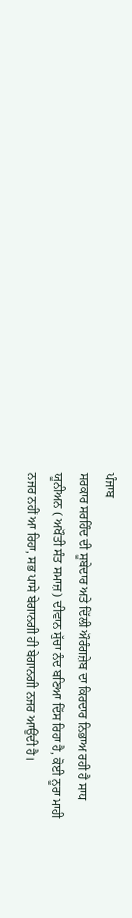ਪੰਜਾਬ
ਸਰਕਾਰ ਸਰਹਿੰਦ ਦੀ ਸੂਬੇਦਾਰ ਅਤੇ ਦਿੱਲੀ ਔਰੰਗਜ਼ੇਬ ਦਾ ਕਿਰਦਾਰ ਨਿਭਾਅ ਰਹੀ ਹੈ ਸਾਧ
ਯੂਨੀਅਨ ( ਅਖੌਤੀ ਸੰਤ ਸਮਾਜ਼) ਦੀਵਾਨ ਸੁੱਚਾ ਨੰਦ ਬਣਿਆ ਦਿੱਸ ਰਿਹਾ ਹੈ, ਕੋਈ ਨੂਰਾ ਮਾਹੀ
ਨਜਰ ਨਹੀਂ ਆ ਰਿਹਾ, ਸਭ ਪਾਸੇ ਬੇਗਾਨਗੀ ਹੀ ਬੇਗਾਨਗੀ ਨਜਰ ਆਉਂਦੀ ਹੈ।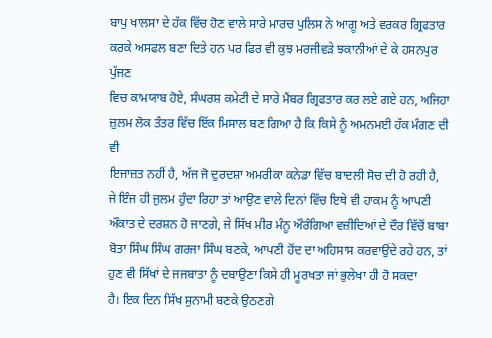ਬਾਪੁ ਖਾਲਸਾ ਦੇ ਹੱਕ ਵਿੱਚ ਹੋਣ ਵਾਲੇ ਸਾਰੇ ਮਾਰਚ ਪੁਲਿਸ ਨੇ ਆਗੂ ਅਤੇ ਵਰਕਰ ਗ੍ਰਿਫਤਾਰ
ਕਰਕੇ ਅਸਫਲ ਬਣਾ ਦਿਤੇ ਹਨ ਪਰ ਫਿਰ ਵੀ ਕੁਝ ਮਰਜੀਵੜੇ ਝਕਾਨੀਆਂ ਦੇ ਕੇ ਹਸਨਪੁਰ ਪੁੱਜਣ
ਵਿਚ ਕਾਮਯਾਬ ਹੋਏ, ਸੰਘਰਸ਼ ਕਮੇਟੀ ਦੇ ਸਾਰੇ ਮੈਂਬਰ ਗ੍ਰਿਫਤਾਰ ਕਰ ਲਏ ਗਏ ਹਨ, ਅਜਿਹਾ
ਜ਼ੁਲਮ ਲੋਕ ਤੰਤਰ ਵਿੱਚ ਇੱਕ ਮਿਸਾਲ ਬਣ ਗਿਆ ਹੈ ਕਿ ਕਿਸੇ ਨੂੰ ਅਮਨਮਈ ਹੱਕ ਮੰਗਣ ਦੀ ਵੀ
ਇਜਾਜ਼ਤ ਨਹੀਂ ਹੈ, ਅੱਜ ਜੋ ਦੁਰਦਸ਼ਾ ਅਮਰੀਕਾ ਕਨੇਡਾ ਵਿੱਚ ਬਾਦਲੀ ਸੋਚ ਦੀ ਹੋ ਰਹੀ ਹੈ,
ਜੇ ਇੰਜ ਹੀ ਜੁਲਮ ਹੁੰਦਾ ਰਿਹਾ ਤਾਂ ਆਉਣ ਵਾਲੇ ਦਿਨਾਂ ਵਿੱਚ ਇਥੇ ਵੀ ਹਾਕਮ ਨੂੰ ਆਪਣੀ
ਔਕਾਤ ਦੇ ਦਰਸ਼ਨ ਹੋ ਜਾਣਗੇ, ਜੇ ਸਿੱਖ ਮੀਰ ਮੰਨੂ ਔਰੰਗਿਆ ਵਜ਼ੀਦਿਆਂ ਦੇ ਦੌਰ ਵਿੱਚੋਂ ਬਾਬਾ
ਬੋਤਾ ਸਿੰਘ ਸਿੰਘ ਗਰਜਾ ਸਿੰਘ ਬਣਕੇ, ਆਪਣੀ ਹੋਂਦ ਦਾ ਅਹਿਸਾਸ ਕਰਵਾਉਂਦੇ ਰਹੇ ਹਨ, ਤਾਂ
ਹੁਣ ਵੀ ਸਿੱਖਾਂ ਦੇ ਜਜਬਾਤਾ ਨੂੰ ਦਬਾਉਣਾ ਕਿਸੇ ਹੀ ਮੂਰਖਤਾ ਜਾਂ ਭੁਲੇਖਾ ਹੀ ਹੋ ਸਕਦਾ
ਹੈ। ਇਕ ਦਿਨ ਸਿੱਖ ਸੁਨਾਮੀ ਬਣਕੇ ਉਠਣਗੇ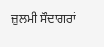ਜ਼ੁਲਮੀ ਸੌਦਾਗਰਾਂ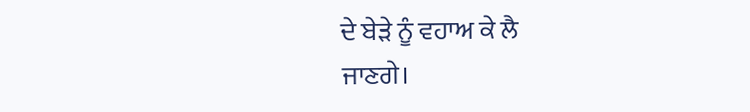ਦੇ ਬੇੜੇ ਨੂੰ ਵਹਾਅ ਕੇ ਲੈ
ਜਾਣਗੇ।